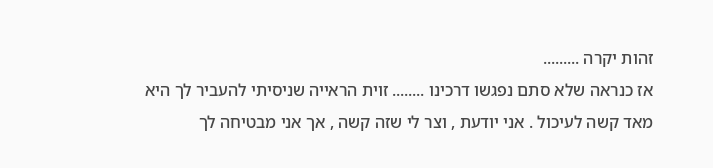זהות יקרה .........
אז כנראה שלא סתם נפגשו דרכינו ........ זוית הראייה שניסיתי להעביר לך היא מאד קשה לעיכול . אני יודעת , וצר לי שזה קשה , אך אני מבטיחה לך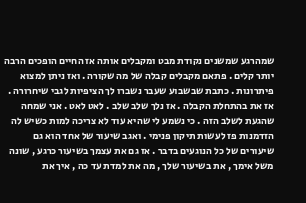שמהרגע שמשנים נקודת מבט ומקבלים אותה אז החיים הופכים הרבה יותר קלים . פתאם מקבלים קבלה של מה שקורה . ואז ניתן למצוא פיתרונות . כתבת שבשבוע שעבר נשברו לך הציפיות לגבי שיחרורה . אז את בהתחלת הקבלה . אז נלך שלב שלב . לאט לאט . אני שמחה שהגעת לשלב הזה . כי נשמע לי שהיא עוד לא צריכה למות כשיש לה הזדמנות פז לעשות תיקון פנימי . ואגב שיעור של אחד הוא גם שיעורים של כל הנוגעים בדבר . אז גם את עצמך בשיעור כרגע , שונה משל אימך , את בשיעור שלך , מה את למדת עד כה , איך את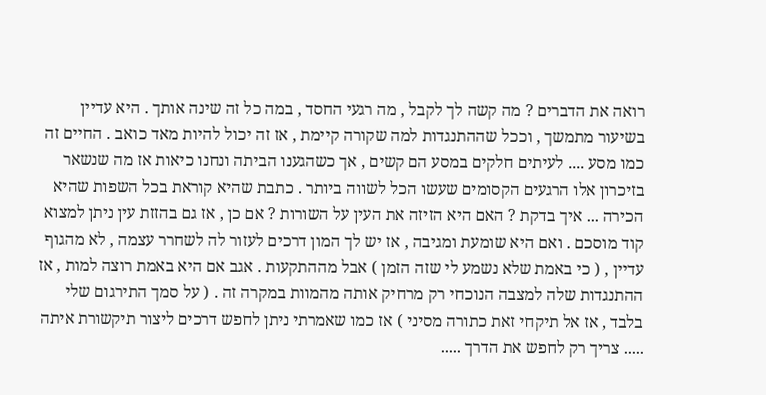רואה את הדברים ? מה קשה לך לקבל , מה רגעי החסד , במה כל זה שינה אותך . היא עדיין בשיעור מתמשך , וככל שההתנגדות למה שקורה קיימת , אז זה יכול להיות מאד כואב . החיים זה כמו מסע .... לעיתים חלקים במסע הם קשים , אך כשהגענו הביתה ונחנו כיאות אז מה שנשאר בזיכרון אלו הרגעים הקסומים שעשו הכל לשווה ביותר . כתבת שהיא קוראת בכל השפות שהיא הכירה ... איך בדקת ? האם היא הזיזה את העין על השורות ? אם כן , אז גם בהזזת עין ניתן למצוא קוד מוסכם . ואם היא שומעת ומגיבה , אז יש לך המון דרכים לעזור לה לשחרר עצמה , לא מהגוף עדיין , ( כי באמת שלא נשמע לי שזה הזמן ) אבל מההתקעות . אגב אם היא באמת רוצה למות , אז ההתנגדות שלה למצבה הנוכחי רק מרחיק אותה מהמוות במקרה זה . ( על סמך התירגום שלי בלבד , אז אל תיקחי זאת כתורה מסיני ) אז כמו שאמרתי ניתן לחפש דרכים ליצור תיקשורת איתה ..... צריך רק לחפש את הדרך .....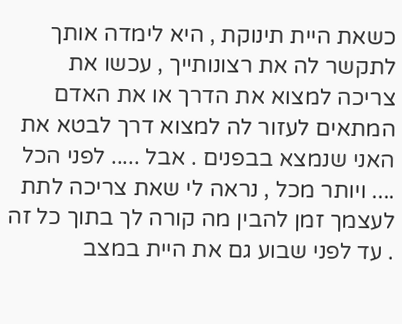כשאת היית תינוקת , היא לימדה אותך לתקשר לה את רצונותייך , עכשו את צריכה למצוא את הדרך או את האדם המתאים לעזור לה למצוא דרך לבטא את האני שנמצא בבפנים . אבל ..... לפני הכל .... ויותר מכל , נראה לי שאת צריכה לתת לעצמך זמן להבין מה קורה לך בתוך כל זה . עד לפני שבוע גם את היית במצב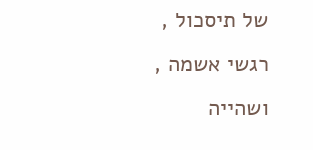של תיסכול , רגשי אשמה , ושהייה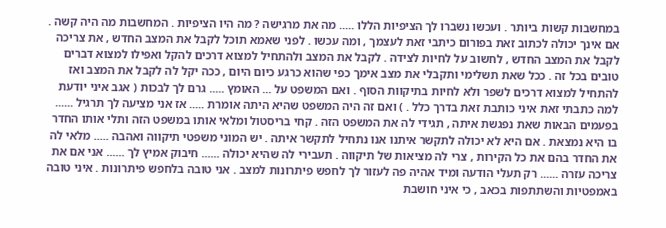במחשבות קשות ביותר . ועכשו נשברו לך הציפיות הללו ..... מה את מרגישה ? מה היו הציפיות . המחשבות מה היה קשה . אם אינך יכולה לכתוב זאת בפורום כיתבי זאת לעצמך , ומה עכשו . לפני שאמא תוכל לקבל את המצב החדש , את צריכה לקבל את המצב החדש , לחשוב על לחיות לצידה . לקבל את המצב ולהתחיל למצוא דרכים להקל ואפילו למצוא דברים טובים בכל זה . ככל שאת תשלימי ותקבלי את מצב אימך כפי שהוא כרגע כיום היום , ככה יקל לה לקבל את המצב ואז להתחיל למצוא דרכים לשפר ולא לחיות בתיקוות הסוף . ואם המשפט על ... האומץ ..... גרם לך לבכות ( אגב איני יודעת למה כתבתי זאת איני כותבת זאת בדרך כלל . ) ואם זה היה המשפט שהיא היתה אומרת ..... אז אני מציעה לך תרגיל ...... בפעמים הבאות שאת נפגשת איתה , תגידי לה את המשפט הזה . קחי בריסטול ומלאי אותו במשפט הזה ותלי אותו החדר בו היא נמצאת . אם היא לא יכולה לתקשר איתנו אנו נתחיל לתקשר איתה . יש המוני משפטי תיקווה ואהבה ..... מלאי לה את החדר בהם את כל הקירות , צרי לה מציאות של תיקווה . תעבירי לה שהיא יכולה ...... חיבוק אמיץ לך ...... אני אם את צריכה עזרה ...... רק תעלי הודעה ומיד אהיה פה לעזור לך לחפש פיתרונות למצב . אני טובה בלחפש פיתרונות . איני טובה באמפטיות והשתתפות בכאב , כי איני חושבת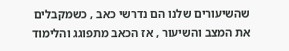שהשיעורים שלנו הם נדרשי כאב , כשמקבלים את המצב והשיעור , אז הכאב מתפוגג והלימוד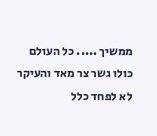ממשיך ..... כל העולם כולו גשר צר מאד והעיקר לא לפחד כלל